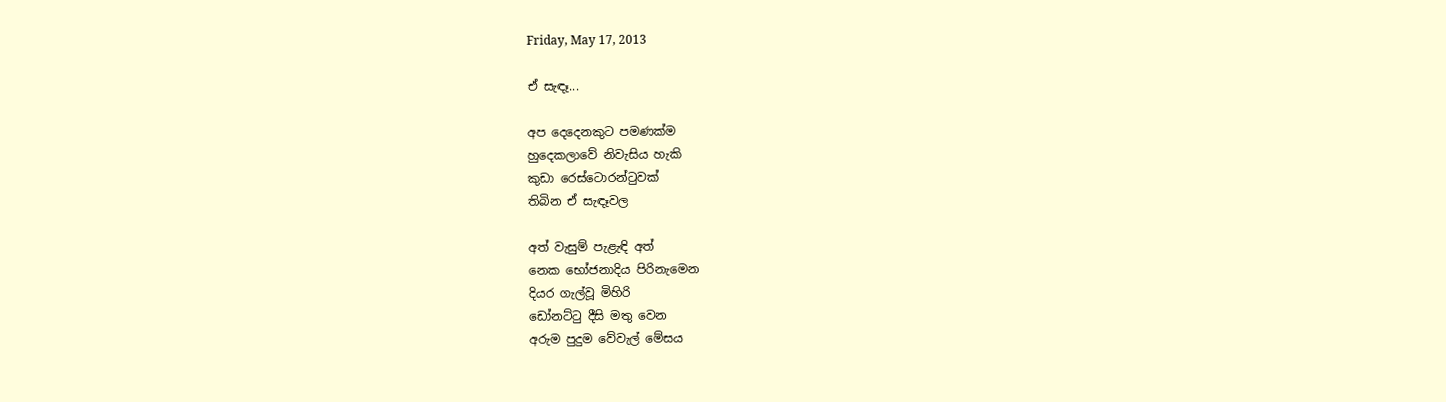Friday, May 17, 2013

ඒ සැඳෑ...

අප දෙදෙනකුට පමණක්ම
හුදෙකලාවේ නිවැසිය හැකි
කුඩා රෙස්ටොරන්ටුවක්
තිබින ඒ සැඳෑවල

අත් වැසුම් පැළැඳි අත්
නෙක භෝජනාදිය පිරිනැමෙන
දියර ගැල්වූ මිහිරි
ඩෝනට්ටු දීසි මතු වෙන
අරුම පුදුම වේවැල් මේසය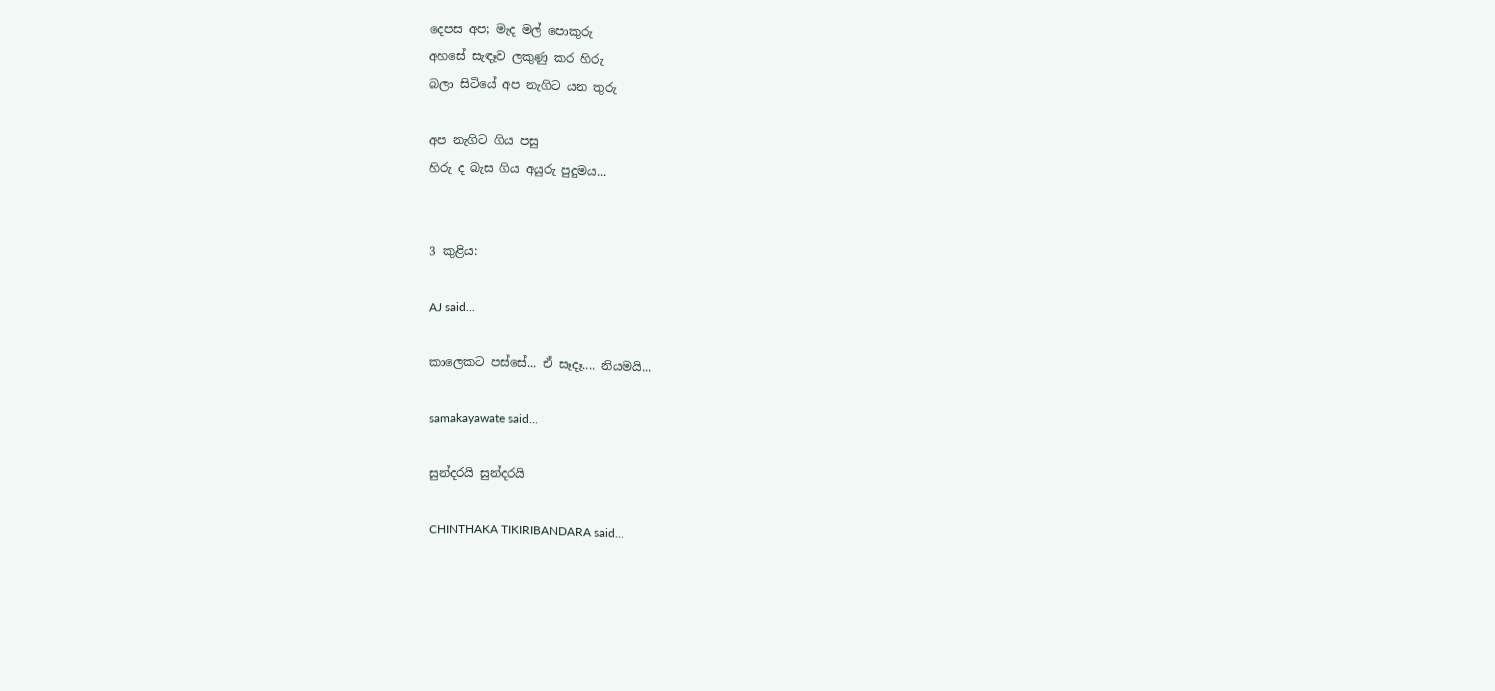දෙපස අප; මැද මල් පොකුරු
අහසේ සැඳෑව ලකුණු කර හිරු
බලා සිටියේ අප නැගිට යන තුරු

අප නැගිට ගිය පසු
හිරු ද බැස ගිය අයුරු පුදුමය...


3 කුළිය:

AJ said...

කාලෙකට පස්සේ... ඒ සෑදෑ.... නියමයි...

samakayawate said...

සුන්දරයි සුන්දරයි

CHINTHAKA TIKIRIBANDARA said...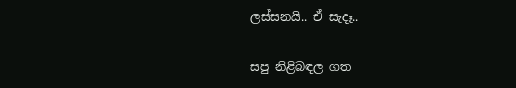ලස්සනයි.. ඒ සැදෑ..

සපු නිළිබඳල ගත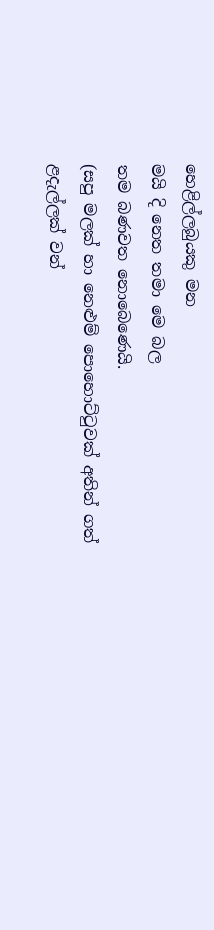හෙළිල්ලබුයකු මන
මයි දි නෙත තමා මෙ බල
තම බණවත නොබෙණෙයි.
(සපු මලක් හා නෙළුම් පොහොට්ටුවක් අතින් ගත් ළදැල්ලක් වන්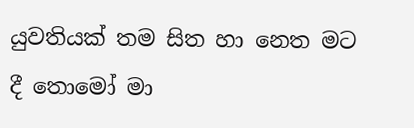යුවතියක් තම සිත හා නෙත මට දී තොමෝ මා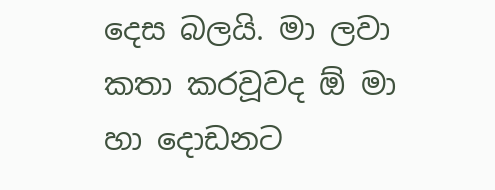දෙස බලයි. මා ලවා කතා කරවූවද ඕ මා හා දොඩනට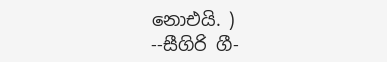නොඑයි. )
--සීගිරි ගී-